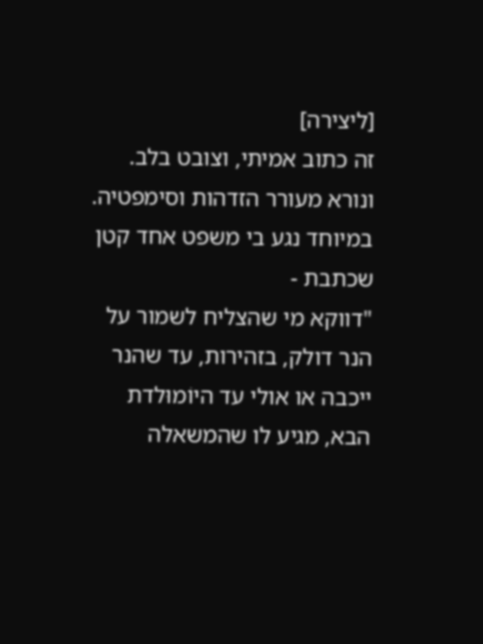[ליצירה]
זה כתוב אמיתי, וצובט בלב. ונורא מעורר הזדהות וסימפטיה.
במיוחד נגע בי משפט אחד קטן שכתבת -
"דווקא מי שהצליח לשמור על הנר דולק, בזהירות, עד שהנר ייכבה או אולי עד היוֹמוּלדת הבא, מגיע לו שהמשאלה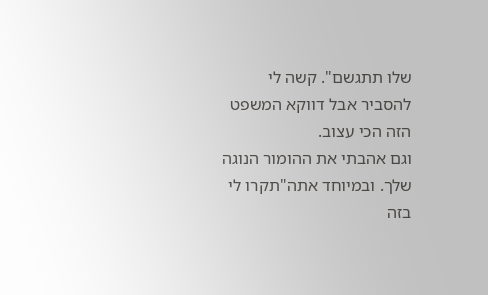שלו תתגשם". קשה לי להסביר אבל דווקא המשפט הזה הכי עצוב.
וגם אהבתי את ההומור הנוגה שלך. ובמיוחד אתה"תקרו לי בזה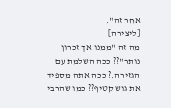אחר זה".
[ליצירה]
מה זה "ממנו אך זכרון נותר"?? ככה השלמת עם הגזירה.? ככה אתה מספיד את גוש קטיף?? כמו שהרבי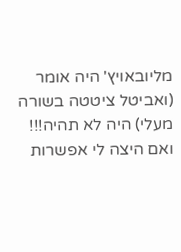מליובאויץ' היה אומר (ואביטל ציטטה בשורה מעלי) היה לא תהיה!!! ואם היצה לי אפשרות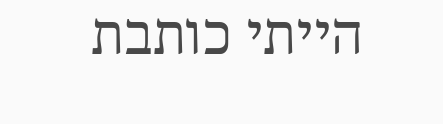הייתי כותבת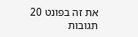את זה בפונט 20
תגובות